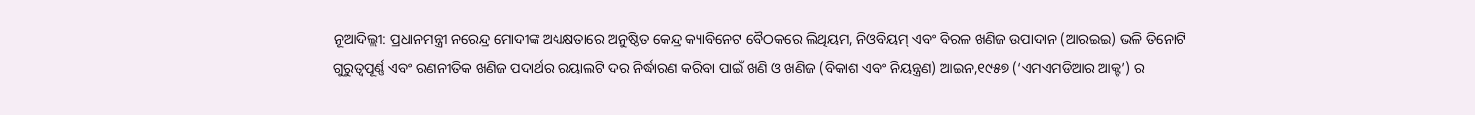ନୂଆଦିଲ୍ଲୀ: ପ୍ରଧାନମନ୍ତ୍ରୀ ନରେନ୍ଦ୍ର ମୋଦୀଙ୍କ ଅଧ୍ୟକ୍ଷତାରେ ଅନୁଷ୍ଠିତ କେନ୍ଦ୍ର କ୍ୟାବିନେଟ ବୈଠକରେ ଲିଥିୟମ, ନିଓବିୟମ୍ ଏବଂ ବିରଳ ଖଣିଜ ଉପାଦାନ (ଆରଇଇ) ଭଳି ତିନୋଟି ଗୁରୁତ୍ୱପୂର୍ଣ୍ଣ ଏବଂ ରଣନୀତିକ ଖଣିଜ ପଦାର୍ଥର ରୟାଲଟି ଦର ନିର୍ଦ୍ଧାରଣ କରିବା ପାଇଁ ଖଣି ଓ ଖଣିଜ (ବିକାଶ ଏବଂ ନିୟନ୍ତ୍ରଣ) ଆଇନ,୧୯୫୭ (‘ଏମଏମଡିଆର ଆକ୍ଟ’) ର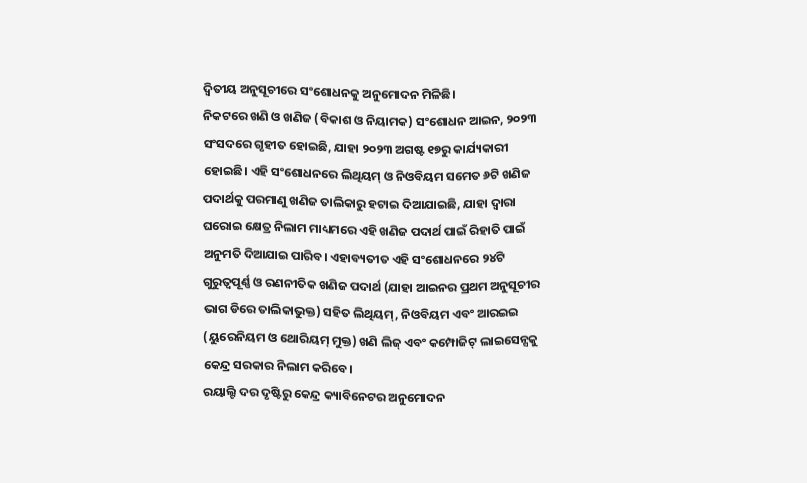ଦ୍ୱିତୀୟ ଅନୁସୂଚୀରେ ସଂଶୋଧନକୁ ଅନୁମୋଦନ ମିଳିଛି।
ନିକଟରେ ଖଣି ଓ ଖଣିଜ (ବିକାଶ ଓ ନିୟାମକ) ସଂଶୋଧନ ଆଇନ, ୨୦୨୩ ସଂସଦରେ ଗୃହୀତ ହୋଇଛି, ଯାହା ୨୦୨୩ ଅଗଷ୍ଟ ୧୭ରୁ କାର୍ଯ୍ୟକାରୀ ହୋଇଛି। ଏହି ସଂଶୋଧନରେ ଲିଥିୟମ୍ ଓ ନିଓବିୟମ ସମେତ ୬ଟି ଖଣିଜ ପଦାର୍ଥକୁ ପରମାଣୁ ଖଣିଜ ତାଲିକାରୁ ହଟାଇ ଦିଆଯାଇଛି, ଯାହା ଦ୍ୱାରା ଘରୋଇ କ୍ଷେତ୍ର ନିଲାମ ମାଧ୍ୟମରେ ଏହି ଖଣିଜ ପଦାର୍ଥ ପାଇଁ ରିହାତି ପାଇଁ ଅନୁମତି ଦିଆଯାଇ ପାରିବ। ଏହାବ୍ୟତୀତ ଏହି ସଂଶୋଧନରେ ୨୪ଟି ଗୁରୁତ୍ବପୂର୍ଣ୍ଣ ଓ ରଣନୀତିକ ଖଣିଜ ପଦାର୍ଥ (ଯାହା ଆଇନର ପ୍ରଥମ ଅନୁସୂଚୀର ଭାଗ ଡିରେ ତାଲିକାଭୁକ୍ତ) ସହିତ ଲିଥିୟମ୍, ନିଓବିୟମ ଏବଂ ଆରଇଇ (ୟୁରେନିୟମ ଓ ଥୋରିୟମ୍ ମୁକ୍ତ) ଖଣି ଲିଜ୍ ଏବଂ କମ୍ପୋଜିଟ୍ ଲାଇସେନ୍ସକୁ କେନ୍ଦ୍ର ସରକାର ନିଲାମ କରିବେ।
ରୟାଲ୍ଟି ଦର ଦୃଷ୍ଟିରୁ କେନ୍ଦ୍ର କ୍ୟାବିନେଟର ଅନୁମୋଦନ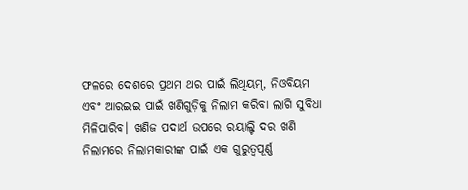ଫଳରେ ଦେଶରେ ପ୍ରଥମ ଥର ପାଇଁ ଲିଥିୟମ୍, ନିଓବିୟମ ଏବଂ ଆରଇଇ ପାଇଁ ଖଣିଗୁଡ଼ିକୁ ନିଲାମ କରିବା ଲାଗି ସୁବିଧା ମିଳିପାରିବ। ଖଣିଜ ପଦାର୍ଥ ଉପରେ ରୟାଲ୍ଟି ଦର ଖଣି ନିଲାମରେ ନିଲାମକାରୀଙ୍କ ପାଇଁ ଏକ ଗୁରୁତ୍ୱପୂର୍ଣ୍ଣ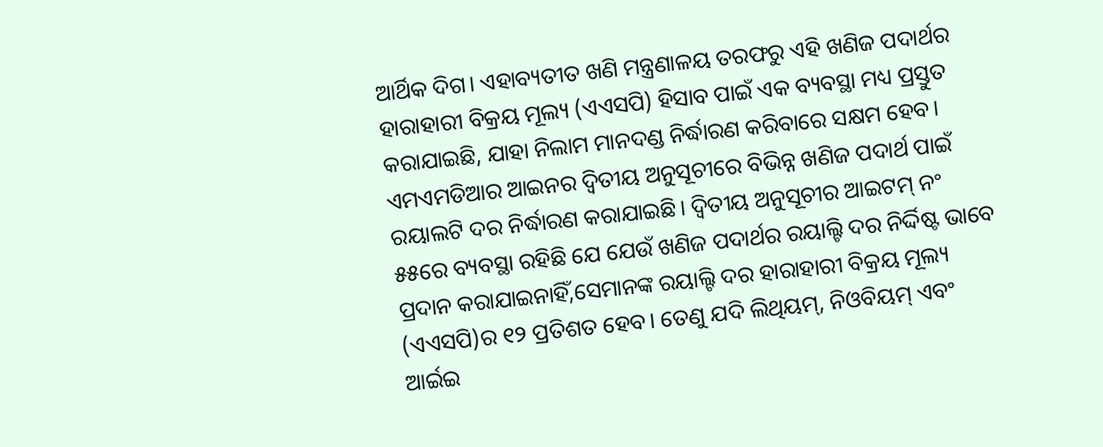ଆର୍ଥିକ ଦିଗ। ଏହାବ୍ୟତୀତ ଖଣି ମନ୍ତ୍ରଣାଳୟ ତରଫରୁ ଏହି ଖଣିଜ ପଦାର୍ଥର ହାରାହାରୀ ବିକ୍ରୟ ମୂଲ୍ୟ (ଏଏସପି) ହିସାବ ପାଇଁ ଏକ ବ୍ୟବସ୍ଥା ମଧ୍ୟ ପ୍ରସ୍ତୁତ କରାଯାଇଛି, ଯାହା ନିଲାମ ମାନଦଣ୍ଡ ନିର୍ଦ୍ଧାରଣ କରିବାରେ ସକ୍ଷମ ହେବ।
ଏମଏମଡିଆର ଆଇନର ଦ୍ୱିତୀୟ ଅନୁସୂଚୀରେ ବିଭିନ୍ନ ଖଣିଜ ପଦାର୍ଥ ପାଇଁ ରୟାଲଟି ଦର ନିର୍ଦ୍ଧାରଣ କରାଯାଇଛି। ଦ୍ୱିତୀୟ ଅନୁସୂଚୀର ଆଇଟମ୍ ନଂ ୫୫ରେ ବ୍ୟବସ୍ଥା ରହିଛି ଯେ ଯେଉଁ ଖଣିଜ ପଦାର୍ଥର ରୟାଲ୍ଟି ଦର ନିର୍ଦ୍ଦିଷ୍ଟ ଭାବେ ପ୍ରଦାନ କରାଯାଇନାହିଁ,ସେମାନଙ୍କ ରୟାଲ୍ଟି ଦର ହାରାହାରୀ ବିକ୍ରୟ ମୂଲ୍ୟ (ଏଏସପି)ର ୧୨ ପ୍ରତିଶତ ହେବ। ତେଣୁ ଯଦି ଲିଥିୟମ୍, ନିଓବିୟମ୍ ଏବଂ ଆର୍ଇଇ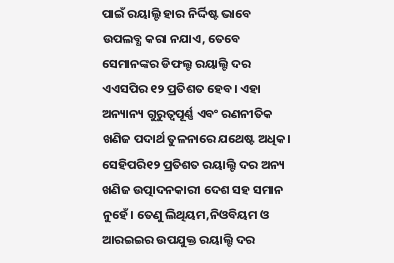ପାଇଁ ରୟାଲ୍ଟି ହାର ନିର୍ଦ୍ଦିଷ୍ଟ ଭାବେ ଉପଲବ୍ଧ କରା ନଯାଏ, ତେବେ ସେମାନଙ୍କର ଡିଫଲ୍ଟ ରୟାଲ୍ଟି ଦର ଏଏସପିର ୧୨ ପ୍ରତିଶତ ହେବ। ଏହା ଅନ୍ୟାନ୍ୟ ଗୁରୁତ୍ୱପୂର୍ଣ୍ଣ ଏବଂ ରଣନୀତିକ ଖଣିଜ ପଦାର୍ଥ ତୁଳନାରେ ଯଥେଷ୍ଟ ଅଧିକ। ସେହିପରି୧୨ ପ୍ରତିଶତ ରୟାଲ୍ଟି ଦର ଅନ୍ୟ ଖଣିଜ ଉତ୍ପାଦନକାରୀ ଦେଶ ସହ ସମାନ ନୁହେଁ। ତେଣୁ ଲିଥିୟମ,ନିଓବିୟମ ଓ ଆରଇଇର ଉପଯୁକ୍ତ ରୟାଲ୍ଟି ଦର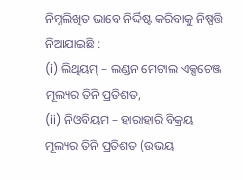ନିମ୍ନଲିଖିତ ଭାବେ ନିର୍ଦ୍ଦିଷ୍ଟ କରିବାକୁ ନିଷ୍ପତ୍ତି ନିଆଯାଇଛି :
(i) ଲିଥିୟମ୍ – ଲଣ୍ଡନ ମେଟାଲ ଏକ୍ସଚେଞ୍ଜ ମୂଲ୍ୟର ତିନି ପ୍ରତିଶତ,
(ii) ନିଓବିୟମ – ହାରାହାରି ବିକ୍ରୟ ମୂଲ୍ୟର ତିନି ପ୍ରତିଶତ (ଉଭୟ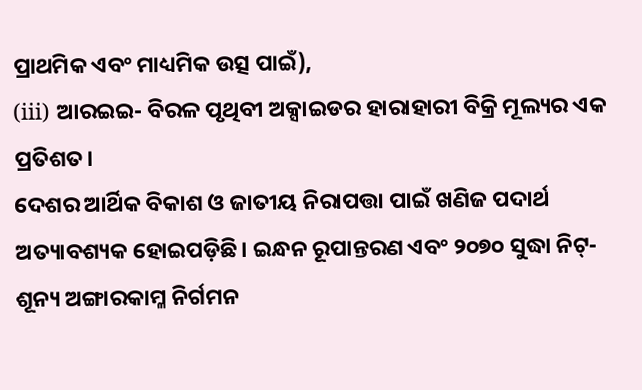ପ୍ରାଥମିକ ଏବଂ ମାଧ୍ୟମିକ ଉତ୍ସ ପାଇଁ),
(iii) ଆରଇଇ- ବିରଳ ପୃଥିବୀ ଅକ୍ସାଇଡର ହାରାହାରୀ ବିକ୍ରି ମୂଲ୍ୟର ଏକ ପ୍ରତିଶତ।
ଦେଶର ଆର୍ଥିକ ବିକାଶ ଓ ଜାତୀୟ ନିରାପତ୍ତା ପାଇଁ ଖଣିଜ ପଦାର୍ଥ ଅତ୍ୟାବଶ୍ୟକ ହୋଇପଡ଼ିଛି। ଇନ୍ଧନ ରୂପାନ୍ତରଣ ଏବଂ ୨୦୭୦ ସୁଦ୍ଧା ନିଟ୍-ଶୂନ୍ୟ ଅଙ୍ଗାରକାମ୍ଳ ନିର୍ଗମନ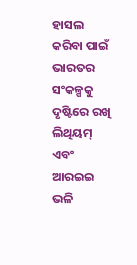ହାସଲ କରିବା ପାଇଁ ଭାରତର ସଂକଳ୍ପକୁ ଦୃଷ୍ଟିରେ ରଖି ଲିଥିୟମ୍ ଏବଂ ଆରଇଇ ଭଳି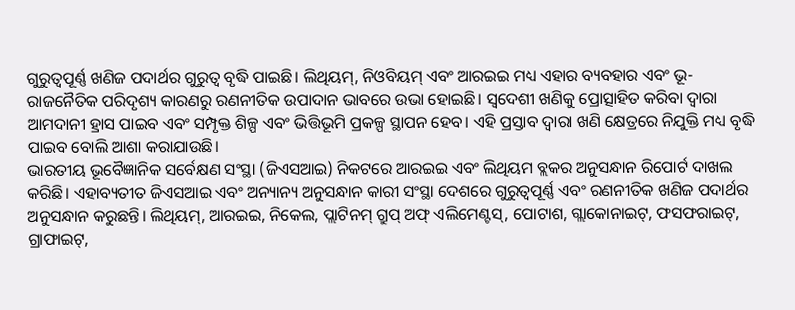ଗୁରୁତ୍ୱପୂର୍ଣ୍ଣ ଖଣିଜ ପଦାର୍ଥର ଗୁରୁତ୍ୱ ବୃଦ୍ଧି ପାଇଛି। ଲିଥିୟମ୍, ନିଓବିୟମ୍ ଏବଂ ଆରଇଇ ମଧ୍ୟ ଏହାର ବ୍ୟବହାର ଏବଂ ଭୂ-ରାଜନୈତିକ ପରିଦୃଶ୍ୟ କାରଣରୁ ରଣନୀତିକ ଉପାଦାନ ଭାବରେ ଉଭା ହୋଇଛି। ସ୍ୱଦେଶୀ ଖଣିକୁ ପ୍ରୋତ୍ସାହିତ କରିବା ଦ୍ୱାରା ଆମଦାନୀ ହ୍ରାସ ପାଇବ ଏବଂ ସମ୍ପୃକ୍ତ ଶିଳ୍ପ ଏବଂ ଭିତ୍ତିଭୂମି ପ୍ରକଳ୍ପ ସ୍ଥାପନ ହେବ। ଏହି ପ୍ରସ୍ତାବ ଦ୍ୱାରା ଖଣି କ୍ଷେତ୍ରରେ ନିଯୁକ୍ତି ମଧ୍ୟ ବୃଦ୍ଧି ପାଇବ ବୋଲି ଆଶା କରାଯାଉଛି।
ଭାରତୀୟ ଭୂବୈଜ୍ଞାନିକ ସର୍ବେକ୍ଷଣ ସଂସ୍ଥା (ଜିଏସଆଇ) ନିକଟରେ ଆରଇଇ ଏବଂ ଲିଥିୟମ ବ୍ଲକର ଅନୁସନ୍ଧାନ ରିପୋର୍ଟ ଦାଖଲ କରିଛି। ଏହାବ୍ୟତୀତ ଜିଏସଆଇ ଏବଂ ଅନ୍ୟାନ୍ୟ ଅନୁସନ୍ଧାନ କାରୀ ସଂସ୍ଥା ଦେଶରେ ଗୁରୁତ୍ୱପୂର୍ଣ୍ଣ ଏବଂ ରଣନୀତିକ ଖଣିଜ ପଦାର୍ଥର ଅନୁସନ୍ଧାନ କରୁଛନ୍ତି। ଲିଥିୟମ୍, ଆରଇଇ, ନିକେଲ, ପ୍ଲାଟିନମ୍ ଗ୍ରୁପ୍ ଅଫ୍ ଏଲିମେଣ୍ଟସ୍, ପୋଟାଶ, ଗ୍ଲାକୋନାଇଟ୍, ଫସଫରାଇଟ୍, ଗ୍ରାଫାଇଟ୍,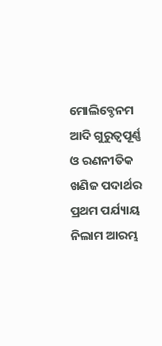ମୋଲିବ୍ଡେନମ ଆଦି ଗୁରୁତ୍ୱପୂର୍ଣ୍ଣ ଓ ରଣନୀତିକ ଖଣିଜ ପଦାର୍ଥର ପ୍ରଥମ ପର୍ଯ୍ୟାୟ ନିଲାମ ଆରମ୍ଭ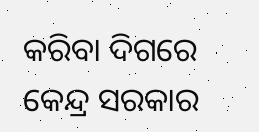କରିବା ଦିଗରେ କେନ୍ଦ୍ର ସରକାର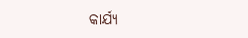କାର୍ଯ୍ୟ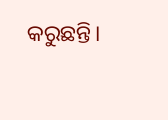କରୁଛନ୍ତି।